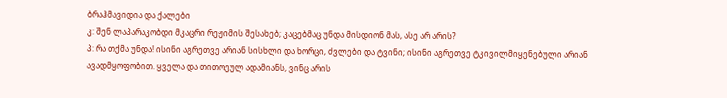ბრაჰმავიდია და ქალები
კ: შენ ლაპარაკობდი მკაცრი რეჟიმის შესახებ; კაცებმაც უნდა მისდიონ მას, ასე არ არის?
პ: რა თქმა უნდა! ისინი აგრეთვე არიან სისხლი და ხორცი, ძვლები და ტვინი; ისინი აგრეთვე ტკივილმიყენებული არიან ავადმყოფობით. ყველა და თითოეულ ადამიანს, ვინც არის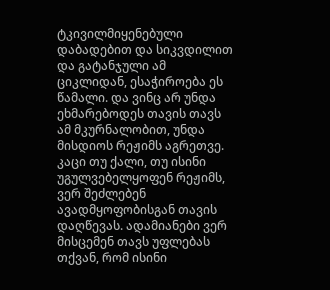ტკივილმიყენებული დაბადებით და სიკვდილით და გატანჯული ამ ციკლიდან, ესაჭიროება ეს წამალი. და ვინც არ უნდა ეხმარებოდეს თავის თავს ამ მკურნალობით, უნდა მისდიოს რეჟიმს აგრეთვე. კაცი თუ ქალი, თუ ისინი უგულვებელყოფენ რეჟიმს, ვერ შეძლებენ ავადმყოფობისგან თავის დაღწევას. ადამიანები ვერ მისცემენ თავს უფლებას თქვან, რომ ისინი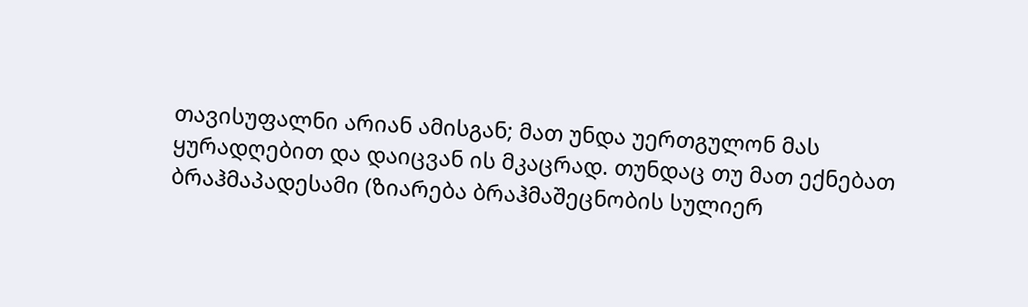თავისუფალნი არიან ამისგან; მათ უნდა უერთგულონ მას ყურადღებით და დაიცვან ის მკაცრად. თუნდაც თუ მათ ექნებათ ბრაჰმაპადესამი (ზიარება ბრაჰმაშეცნობის სულიერ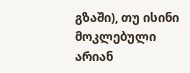გზაში), თუ ისინი მოკლებული არიან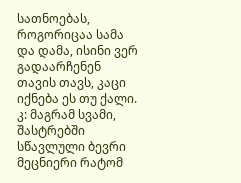სათნოებას, როგორიცაა სამა და დამა, ისინი ვერ გადაარჩენენ თავის თავს, კაცი იქნება ეს თუ ქალი.
კ: მაგრამ სვამი, შასტრებში სწავლული ბევრი მეცნიერი რატომ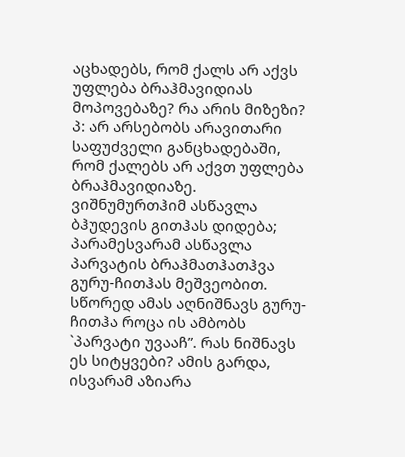აცხადებს, რომ ქალს არ აქვს უფლება ბრაჰმავიდიას მოპოვებაზე? რა არის მიზეზი?
პ: არ არსებობს არავითარი საფუძველი განცხადებაში, რომ ქალებს არ აქვთ უფლება ბრაჰმავიდიაზე. ვიშნუმურთჰიმ ასწავლა ბჰუდევის გითჰას დიდება; პარამესვარამ ასწავლა პარვატის ბრაჰმათჰათჰვა გურუ-ჩითჰას მეშვეობით. სწორედ ამას აღნიშნავს გურუ-ჩითჰა როცა ის ამბობს `პარვატი უვააჩ”. რას ნიშნავს ეს სიტყვები? ამის გარდა, ისვარამ აზიარა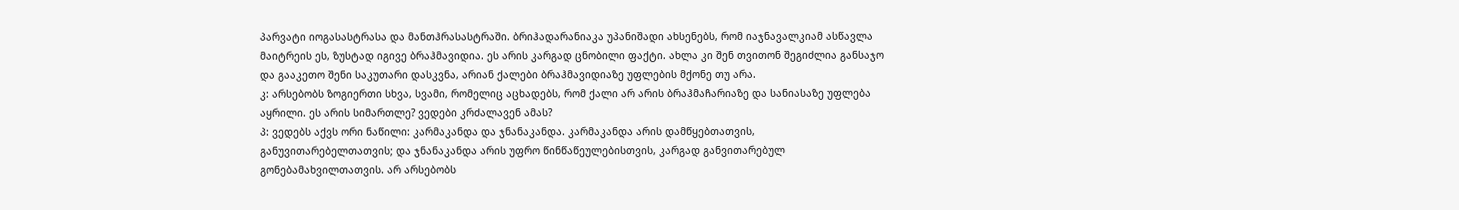პარვატი იოგასასტრასა და მანთჰრასასტრაში. ბრიჰადარანიაკა უპანიშადი ახსენებს, რომ იაჯნავალკიამ ასწავლა მაიტრეის ეს, ზუსტად იგივე ბრაჰმავიდია. ეს არის კარგად ცნობილი ფაქტი. ახლა კი შენ თვითონ შეგიძლია განსაჯო და გააკეთო შენი საკუთარი დასკვნა, არიან ქალები ბრაჰმავიდიაზე უფლების მქონე თუ არა.
კ: არსებობს ზოგიერთი სხვა, სვამი, რომელიც აცხადებს, რომ ქალი არ არის ბრაჰმაჩარიაზე და სანიასაზე უფლება აყრილი. ეს არის სიმართლე? ვედები კრძალავენ ამას?
პ: ვედებს აქვს ორი ნაწილი: კარმაკანდა და ჯნანაკანდა. კარმაკანდა არის დამწყებთათვის, განუვითარებელთათვის; და ჯნანაკანდა არის უფრო წინწაწეულებისთვის, კარგად განვითარებულ გონებამახვილთათვის. არ არსებობს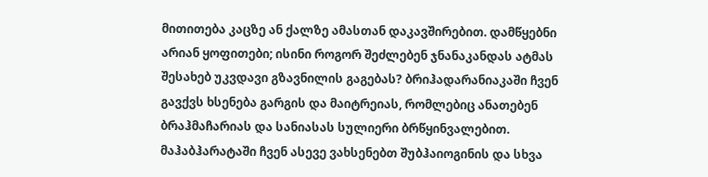მითითება კაცზე ან ქალზე ამასთან დაკავშირებით. დამწყებნი არიან ყოფითები; ისინი როგორ შეძლებენ ჯნანაკანდას ატმას შესახებ უკვდავი გზავნილის გაგებას? ბრიჰადარანიაკაში ჩვენ გავქვს ხსენება გარგის და მაიტრეიას, რომლებიც ანათებენ ბრაჰმაჩარიას და სანიასას სულიერი ბრწყინვალებით. მაჰაბჰარატაში ჩვენ ასევე ვახსენებთ შუბჰაიოგინის და სხვა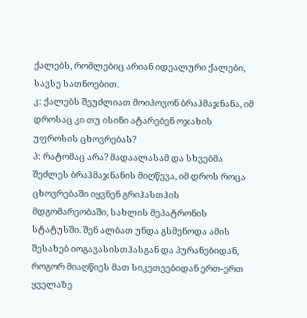ქალებს, რომლებიც არიან იდეალური ქალები, სავსე სათნოებით.
კ: ქალებს შეუძლიათ მოიპოვონ ბრაჰმაჯნანა, იმ დროსაც კი თუ ისინი ატარებენ ოჯახის უფროსის ცხოვრებას?
პ: რატომაც არა? მადაალასამ და სხვებმა შეძლეს ბრაჰმაჯნანის მიღწევა, იმ დროს როცა ცხოვრებაში იყვნენ გრიჰასთჰის მდგომარეობაში, სახლის მეპატრონის სტატუსში. შენ ალბათ უნდა გსმენოდა ამის შესახებ იოგავასისთჰასგან და პურანებიდან, როგორ მიაღწიეს მათ სიკეთეებიდან ერთ-ერთ ყველაზე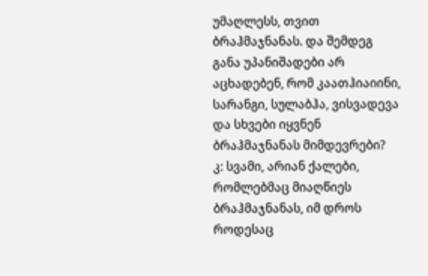უმაღლესს, თვით ბრაჰმაჯნანას. და შემდეგ განა უპანიშადები არ აცხადებენ, რომ კაათჰიაიინი, სარანგი, სულაბჰა, ვისვადევა და სხვები იყვნენ ბრაჰმაჯნანას მიმდევრები?
კ: სვამი, არიან ქალები, რომლებმაც მიაღწიეს ბრაჰმაჯნანას, იმ დროს როდესაც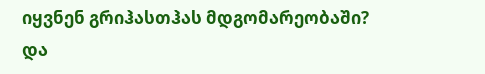იყვნენ გრიჰასთჰას მდგომარეობაში? და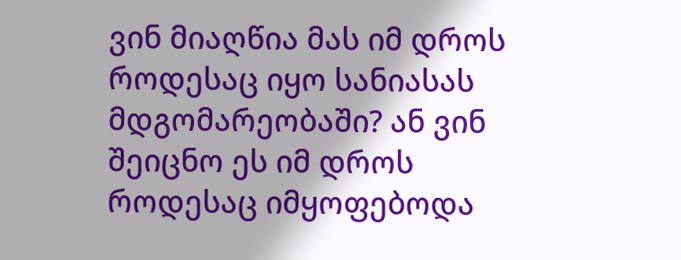ვინ მიაღწია მას იმ დროს როდესაც იყო სანიასას მდგომარეობაში? ან ვინ შეიცნო ეს იმ დროს როდესაც იმყოფებოდა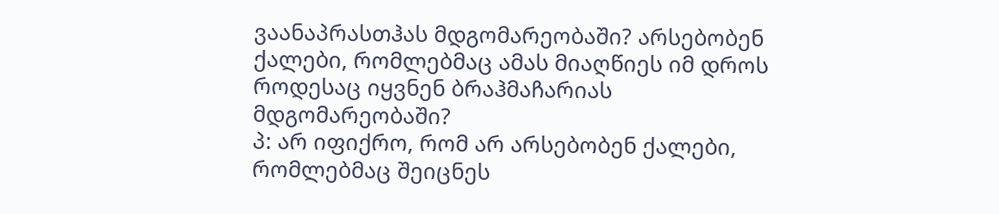ვაანაპრასთჰას მდგომარეობაში? არსებობენ ქალები, რომლებმაც ამას მიაღწიეს იმ დროს როდესაც იყვნენ ბრაჰმაჩარიას მდგომარეობაში?
პ: არ იფიქრო, რომ არ არსებობენ ქალები, რომლებმაც შეიცნეს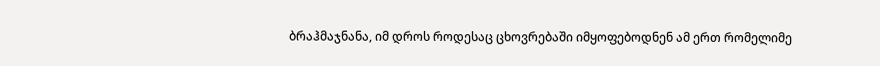ბრაჰმაჯნანა, იმ დროს როდესაც ცხოვრებაში იმყოფებოდნენ ამ ერთ რომელიმე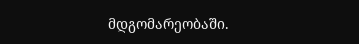მდგომარეობაში.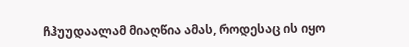ჩჰუუდაალამ მიაღწია ამას, როდესაც ის იყო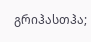გრიჰასთჰა;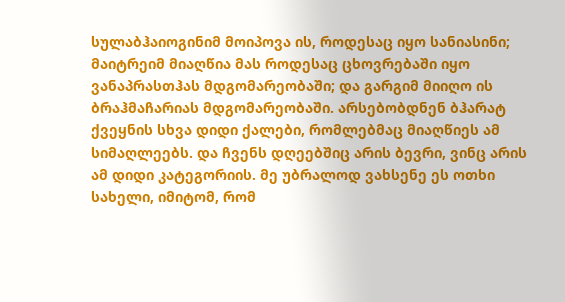სულაბჰაიოგინიმ მოიპოვა ის, როდესაც იყო სანიასინი; მაიტრეიმ მიაღწია მას როდესაც ცხოვრებაში იყო ვანაპრასთჰას მდგომარეობაში; და გარგიმ მიიღო ის ბრაჰმაჩარიას მდგომარეობაში. არსებობდნენ ბჰარატ ქვეყნის სხვა დიდი ქალები, რომლებმაც მიაღწიეს ამ სიმაღლეებს. და ჩვენს დღეებშიც არის ბევრი, ვინც არის ამ დიდი კატეგორიის. მე უბრალოდ ვახსენე ეს ოთხი სახელი, იმიტომ, რომ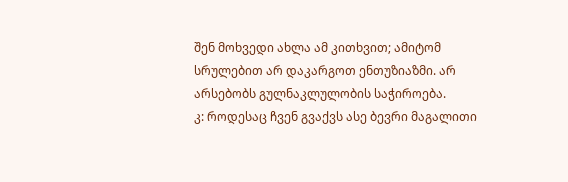შენ მოხვედი ახლა ამ კითხვით; ამიტომ სრულებით არ დაკარგოთ ენთუზიაზმი. არ არსებობს გულნაკლულობის საჭიროება.
კ: როდესაც ჩვენ გვაქვს ასე ბევრი მაგალითი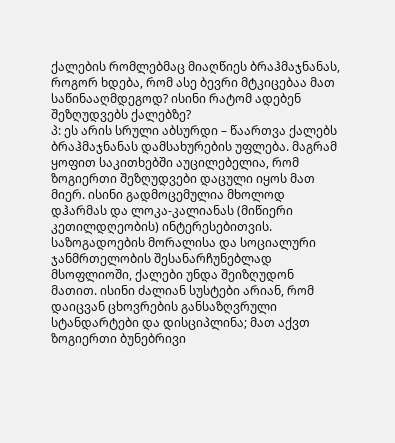ქალების რომლებმაც მიაღწიეს ბრაჰმაჯნანას, როგორ ხდება, რომ ასე ბევრი მტკიცებაა მათ საწინააღმდეგოდ? ისინი რატომ ადებენ შეზღუდვებს ქალებზე?
პ: ეს არის სრული აბსურდი – წაართვა ქალებს ბრაჰმაჯნანას დამსახურების უფლება. მაგრამ ყოფით საკითხებში აუცილებელია, რომ ზოგიერთი შეზღუდვები დაცული იყოს მათ მიერ. ისინი გადმოცემულია მხოლოდ დჰარმას და ლოკა-კალიანას (მიწიერი კეთილდღეობის) ინტერესებითვის. საზოგადოების მორალისა და სოციალური ჯანმრთელობის შესანარჩუნებლად მსოფლიოში, ქალები უნდა შეიზღუდონ მათით. ისინი ძალიან სუსტები არიან, რომ დაიცვან ცხოვრების განსაზღვრული სტანდარტები და დისციპლინა; მათ აქვთ ზოგიერთი ბუნებრივი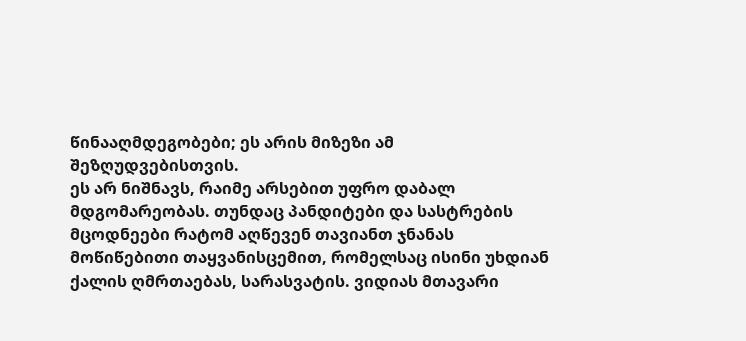წინააღმდეგობები; ეს არის მიზეზი ამ შეზღუდვებისთვის.
ეს არ ნიშნავს, რაიმე არსებით უფრო დაბალ მდგომარეობას. თუნდაც პანდიტები და სასტრების მცოდნეები რატომ აღწევენ თავიანთ ჯნანას მოწიწებითი თაყვანისცემით, რომელსაც ისინი უხდიან ქალის ღმრთაებას, სარასვატის. ვიდიას მთავარი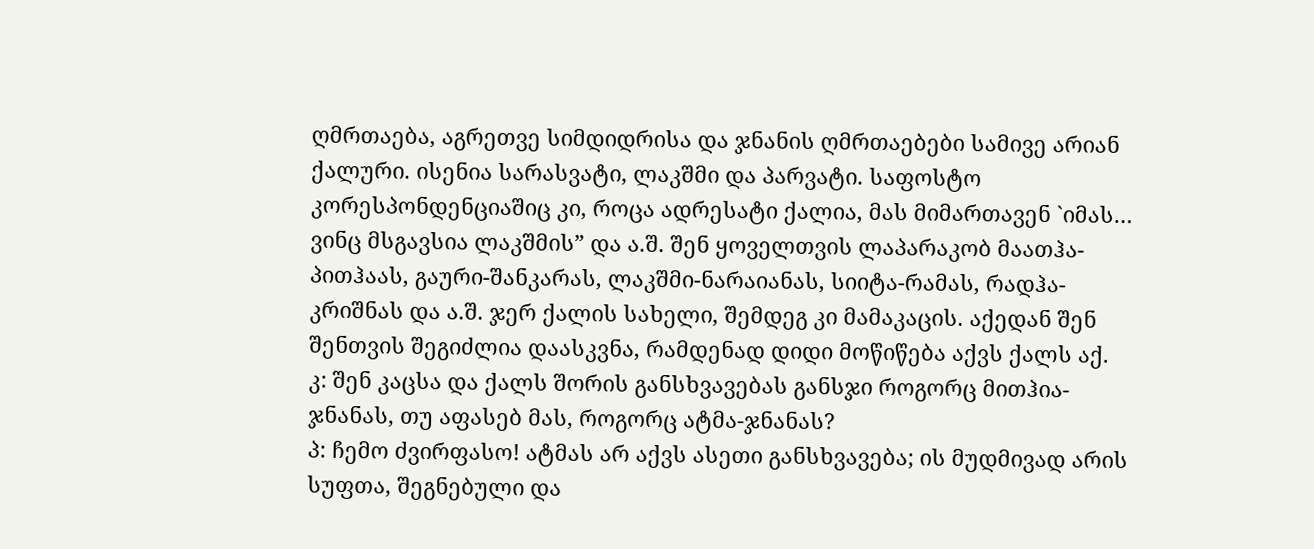ღმრთაება, აგრეთვე სიმდიდრისა და ჯნანის ღმრთაებები სამივე არიან ქალური. ისენია სარასვატი, ლაკშმი და პარვატი. საფოსტო კორესპონდენციაშიც კი, როცა ადრესატი ქალია, მას მიმართავენ `იმას… ვინც მსგავსია ლაკშმის” და ა.შ. შენ ყოველთვის ლაპარაკობ მაათჰა-პითჰაას, გაური-შანკარას, ლაკშმი-ნარაიანას, სიიტა-რამას, რადჰა-კრიშნას და ა.შ. ჯერ ქალის სახელი, შემდეგ კი მამაკაცის. აქედან შენ შენთვის შეგიძლია დაასკვნა, რამდენად დიდი მოწიწება აქვს ქალს აქ.
კ: შენ კაცსა და ქალს შორის განსხვავებას განსჯი როგორც მითჰია-ჯნანას, თუ აფასებ მას, როგორც ატმა-ჯნანას?
პ: ჩემო ძვირფასო! ატმას არ აქვს ასეთი განსხვავება; ის მუდმივად არის სუფთა, შეგნებული და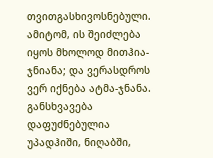თვითგასხივოსნებული. ამიტომ, ის შეიძლება იყოს მხოლოდ მითჰია-ჯნიანა; და ვერასდროს ვერ იქნება ატმა-ჯნანა. განსხვავება დაფუძნებულია უპადჰიში, ნიღაბში,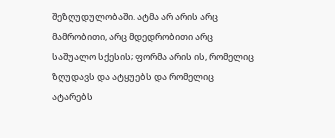შეზღუდულობაში. ატმა არ არის არც მამრობითი, არც მდედრობითი არც საშუალო სქესის; ფორმა არის ის, რომელიც ზღუდავს და ატყუებს და რომელიც ატარებს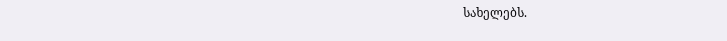სახელებს.